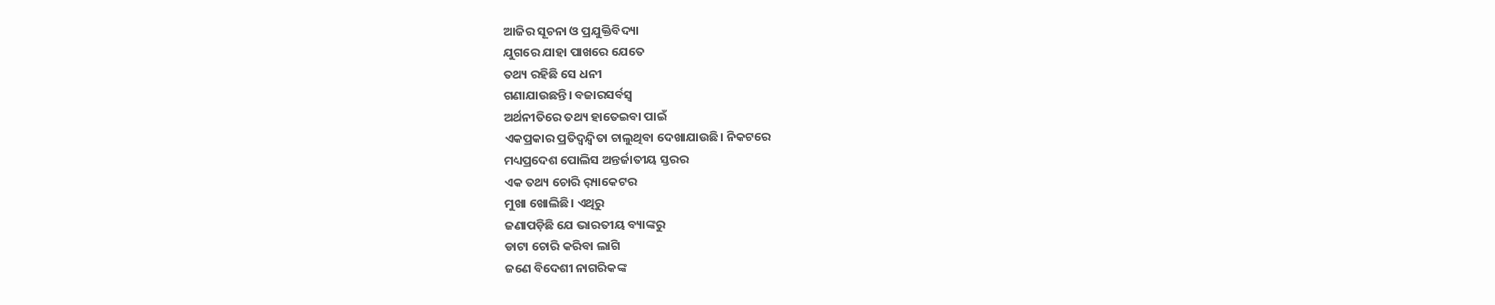ଆଜିର ସୂଚନା ଓ ପ୍ରଯୁକ୍ତିବିଦ୍ୟା
ଯୁଗରେ ଯାହା ପାଖରେ ଯେତେ
ତଥ୍ୟ ରହିଛି ସେ ଧନୀ
ଗଣାଯାଉଛନ୍ତି। ବଜାରସର୍ବସ୍ବ
ଅର୍ଥନୀତିରେ ତଥ୍ୟ ହାତେଇବା ପାଇଁ
ଏକପ୍ରକାର ପ୍ରତିଦ୍ୱନ୍ଦ୍ୱିତା ଚାଲୁଥିବା ଦେଖାଯାଉଛି। ନିକଟରେ
ମଧ୍ୟପ୍ରଦେଶ ପୋଲିସ ଅନ୍ତର୍ଜାତୀୟ ସ୍ତରର
ଏକ ତଥ୍ୟ ଚୋରି ର଼୍ୟାକେଟର
ମୁଖା ଖୋଲିଛି। ଏଥିରୁ
ଜଣାପଡ଼ିଛି ଯେ ଭାରତୀୟ ବ୍ୟାଙ୍କରୁ
ଡାଟା ଚୋରି କରିବା ଲାଗି
ଜଣେ ବିଦେଶୀ ନାଗରିକଙ୍କ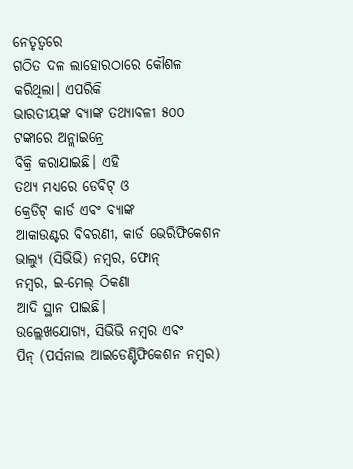ନେତୃତ୍ୱରେ
ଗଠିତ ଦଳ ଲାହୋରଠାରେ କୌଶଳ
କରିଥିଲା। ଏପରିକି
ଭାରତୀୟଙ୍କ ବ୍ୟାଙ୍କ ତଥ୍ୟାବଳୀ ୫୦୦
ଟଙ୍କାରେ ଅନ୍ଲାଇନ୍ରେ
ବିକ୍ରି କରାଯାଇଛି। ଏହି
ତଥ୍ୟ ମଧ୍ୟରେ ଡେବିଟ୍ ଓ
କ୍ରେଡିଟ୍ କାର୍ଡ ଏବଂ ବ୍ୟାଙ୍କ
ଆକାଉଣ୍ଟର ବିବରଣୀ, କାର୍ଡ ଭେରିଫିକେଶନ
ଭାଲ୍ୟୁ (ସିଭିଭି) ନମ୍ବର, ଫୋନ୍
ନମ୍ବର, ଇ-ମେଲ୍ ଠିକଣା
ଆଦି ସ୍ଥାନ ପାଇଛି।
ଉଲ୍ଲେଖଯୋଗ୍ୟ, ସିଭିଭି ନମ୍ବର ଏବଂ
ପିନ୍ (ପର୍ସନାଲ ଆଇଡେଣ୍ଟିଫିକେଶନ ନମ୍ବର)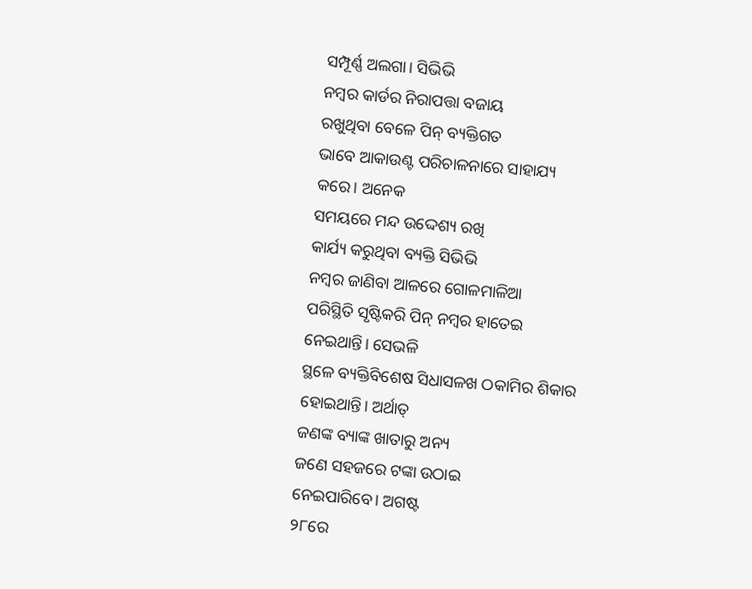ସମ୍ପୂର୍ଣ୍ଣ ଅଲଗା। ସିଭିଭି
ନମ୍ବର କାର୍ଡର ନିରାପତ୍ତା ବଜାୟ
ରଖୁଥିବା ବେଳେ ପିନ୍ ବ୍ୟକ୍ତିଗତ
ଭାବେ ଆକାଉଣ୍ଟ ପରିଚାଳନାରେ ସାହାଯ୍ୟ
କରେ। ଅନେକ
ସମୟରେ ମନ୍ଦ ଉଦ୍ଦେଶ୍ୟ ରଖି
କାର୍ଯ୍ୟ କରୁଥିବା ବ୍ୟକ୍ତି ସିଭିଭି
ନମ୍ବର ଜାଣିବା ଆଳରେ ଗୋଳମାଳିଆ
ପରିସ୍ଥିତି ସୃଷ୍ଟିକରି ପିନ୍ ନମ୍ବର ହାତେଇ
ନେଇଥାନ୍ତି। ସେଭଳି
ସ୍ଥଳେ ବ୍ୟକ୍ତିବିଶେଷ ସିଧାସଳଖ ଠକାମିର ଶିକାର
ହୋଇଥାନ୍ତି। ଅର୍ଥାତ୍
ଜଣଙ୍କ ବ୍ୟାଙ୍କ ଖାତାରୁ ଅନ୍ୟ
ଜଣେ ସହଜରେ ଟଙ୍କା ଉଠାଇ
ନେଇପାରିବେ। ଅଗଷ୍ଟ
୨୮ରେ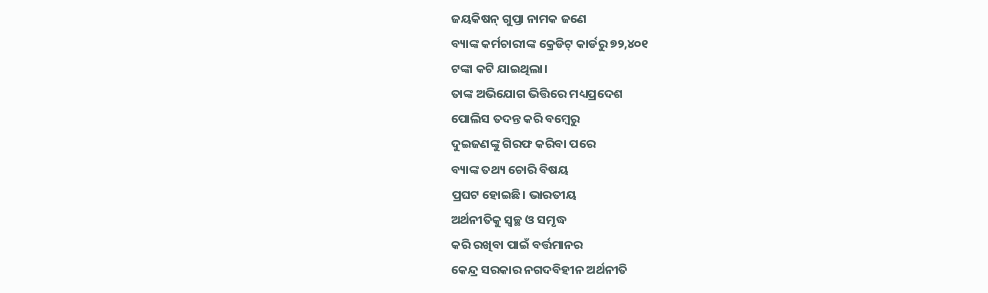ଜୟକିଷନ୍ ଗୁପ୍ତା ନାମକ ଜଣେ
ବ୍ୟାଙ୍କ କର୍ମଚାରୀଙ୍କ କ୍ରେଡିଟ୍ କାର୍ଡରୁ ୭୨,୪୦୧
ଟଙ୍କା କଟି ଯାଇଥିଲା।
ତାଙ୍କ ଅଭିଯୋଗ ଭିତ୍ତିରେ ମଧ୍ୟପ୍ରଦେଶ
ପୋଲିସ ତଦନ୍ତ କରି ବମ୍ବେରୁ
ଦୁଇଜଣଙ୍କୁ ଗିରଫ କରିବା ପରେ
ବ୍ୟାଙ୍କ ତଥ୍ୟ ଚୋରି ବିଷୟ
ପ୍ରଘଟ ହୋଇଛି। ଭାରତୀୟ
ଅର୍ଥନୀତିକୁ ସ୍ବଚ୍ଛ ଓ ସମୃଦ୍ଧ
କରି ରଖିବା ପାଇଁ ବର୍ତ୍ତମାନର
କେନ୍ଦ୍ର ସରକାର ନଗଦବିହୀନ ଅର୍ଥନୀତି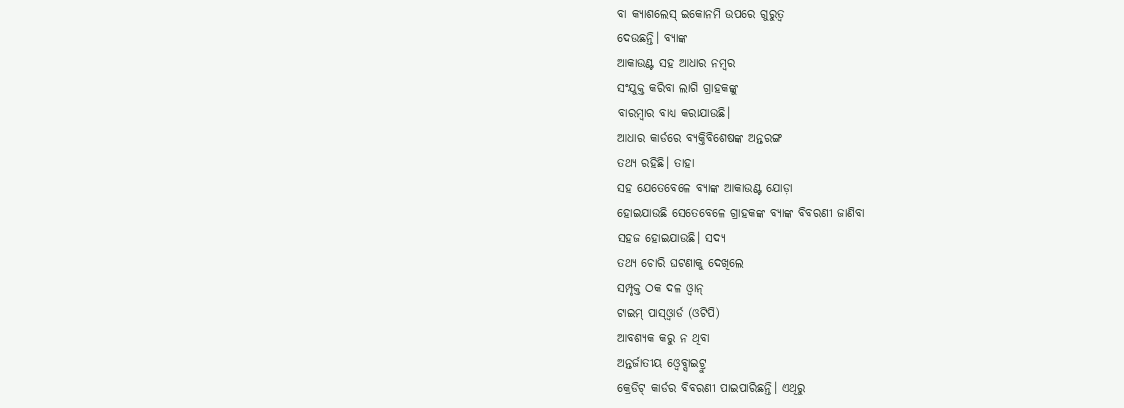ବା କ୍ୟାଶଲେସ୍ ଇକୋନମି ଉପରେ ଗୁରୁତ୍ୱ
ଦେଉଛନ୍ତି। ବ୍ୟାଙ୍କ
ଆକାଉଣ୍ଟ ସହ ଆଧାର ନମ୍ବର
ସଂଯୁକ୍ତ କରିବା ଲାଗି ଗ୍ରାହକଙ୍କୁ
ବାରମ୍ବାର ବାଧ୍ୟ କରାଯାଉଛି।
ଆଧାର କାର୍ଡରେ ବ୍ୟକ୍ତିବିଶେଷଙ୍କ ଅନ୍ତରଙ୍ଗ
ତଥ୍ୟ ରହିଛି। ତାହା
ସହ ଯେତେବେଳେ ବ୍ୟାଙ୍କ ଆକାଉଣ୍ଟ ଯୋଡ଼ା
ହୋଇଯାଉଛି ସେତେବେଳେ ଗ୍ରାହକଙ୍କ ବ୍ୟାଙ୍କ ବିବରଣୀ ଜାଣିବା
ସହଜ ହୋଇଯାଉଛି। ସଦ୍ୟ
ତଥ୍ୟ ଚୋରି ଘଟଣାକୁ ଦେଖିଲେ
ସମ୍ପୃକ୍ତ ଠକ ଦଳ ଓ୍ବାନ୍
ଟାଇମ୍ ପାସ୍ଓ୍ବାର୍ଡ (ଓଟିପି)
ଆବଶ୍ୟକ କରୁ ନ ଥିବା
ଅନ୍ତର୍ଜାତୀୟ ଓ୍ବେବ୍ସାଇଟ୍ରୁ
କ୍ରେଡିଟ୍ କାର୍ଡର ବିବରଣୀ ପାଇପାରିଛନ୍ତି। ଏଥିରୁ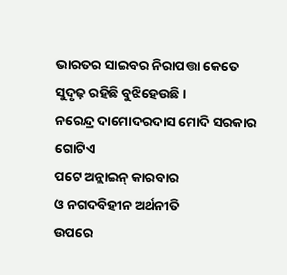ଭାରତର ସାଇବର ନିରାପତ୍ତା କେତେ
ସୁଦୃଢ଼ ରହିଛି ବୁଝିହେଉଛି।
ନରେନ୍ଦ୍ର ଦାମୋଦରଦାସ ମୋଦି ସରକାର ଗୋଟିଏ
ପଟେ ଅନ୍ଲାଇନ୍ କାରବାର
ଓ ନଗଦବିହୀନ ଅର୍ଥନୀତି
ଉପରେ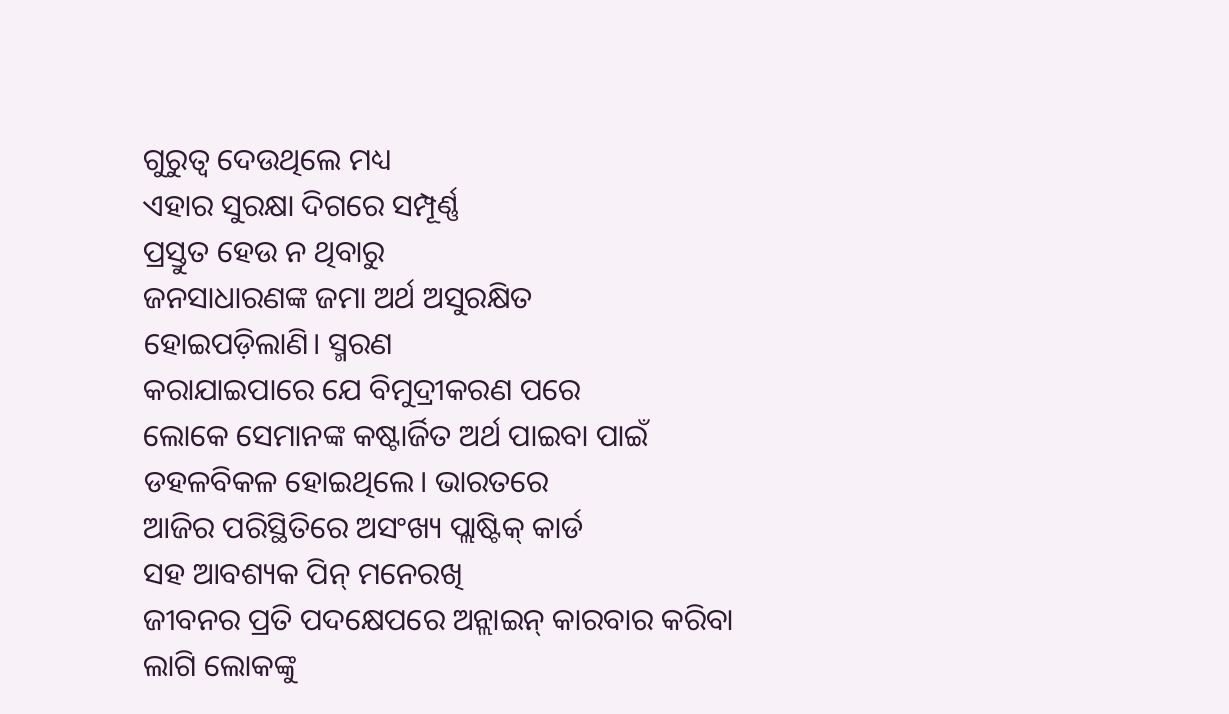ଗୁରୁତ୍ୱ ଦେଉଥିଲେ ମଧ୍ୟ
ଏହାର ସୁରକ୍ଷା ଦିଗରେ ସମ୍ପୂର୍ଣ୍ଣ
ପ୍ରସ୍ତୁତ ହେଉ ନ ଥିବାରୁ
ଜନସାଧାରଣଙ୍କ ଜମା ଅର୍ଥ ଅସୁରକ୍ଷିତ
ହୋଇପଡ଼ିଲାଣି। ସ୍ମରଣ
କରାଯାଇପାରେ ଯେ ବିମୁଦ୍ରୀକରଣ ପରେ
ଲୋକେ ସେମାନଙ୍କ କଷ୍ଟାର୍ଜିତ ଅର୍ଥ ପାଇବା ପାଇଁ
ଡହଳବିକଳ ହୋଇଥିଲେ। ଭାରତରେ
ଆଜିର ପରିସ୍ଥିତିରେ ଅସଂଖ୍ୟ ପ୍ଲାଷ୍ଟିକ୍ କାର୍ଡ
ସହ ଆବଶ୍ୟକ ପିନ୍ ମନେରଖି
ଜୀବନର ପ୍ରତି ପଦକ୍ଷେପରେ ଅନ୍ଲାଇନ୍ କାରବାର କରିବା
ଲାଗି ଲୋକଙ୍କୁ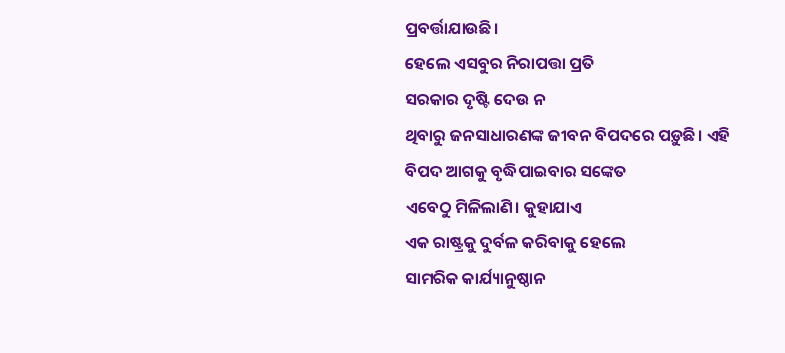ପ୍ରବର୍ତ୍ତାଯାଉଛି।
ହେଲେ ଏସବୁର ନିରାପତ୍ତା ପ୍ରତି
ସରକାର ଦୃଷ୍ଟି ଦେଉ ନ
ଥିବାରୁ ଜନସାଧାରଣଙ୍କ ଜୀବନ ବିପଦରେ ପଡ଼ୁଛି। ଏହି
ବିପଦ ଆଗକୁ ବୃଦ୍ଧିପାଇବାର ସଙ୍କେତ
ଏବେଠୁ ମିଳିଲାଣି। କୁହାଯାଏ
ଏକ ରାଷ୍ଟ୍ରକୁ ଦୁର୍ବଳ କରିବାକୁ ହେଲେ
ସାମରିକ କାର୍ଯ୍ୟାନୁଷ୍ଠାନ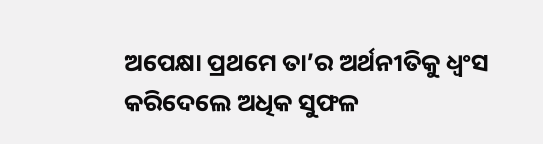ଅପେକ୍ଷା ପ୍ରଥମେ ତା’ର ଅର୍ଥନୀତିକୁ ଧ୍ୱଂସ
କରିଦେଲେ ଅଧିକ ସୁଫଳ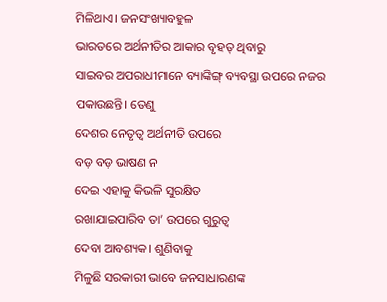ମିଳିଥାଏ। ଜନସଂଖ୍ୟାବହୁଳ
ଭାରତରେ ଅର୍ଥନୀତିର ଆକାର ବୃହତ୍ ଥିବାରୁ
ସାଇବର ଅପରାଧୀମାନେ ବ୍ୟାଙ୍କିଙ୍ଗ୍ ବ୍ୟବସ୍ଥା ଉପରେ ନଜର ପକାଉଛନ୍ତି। ତେଣୁ
ଦେଶର ନେତୃତ୍ୱ ଅର୍ଥନୀତି ଉପରେ
ବଡ଼ ବଡ଼ ଭାଷଣ ନ
ଦେଇ ଏହାକୁ କିଭଳି ସୁରକ୍ଷିତ
ରଖାଯାଇପାରିବ ତା’ ଉପରେ ଗୁରୁତ୍ୱ
ଦେବା ଆବଶ୍ୟକ। ଶୁଣିବାକୁ
ମିଳୁଛି ସରକାରୀ ଭାବେ ଜନସାଧାରଣଙ୍କ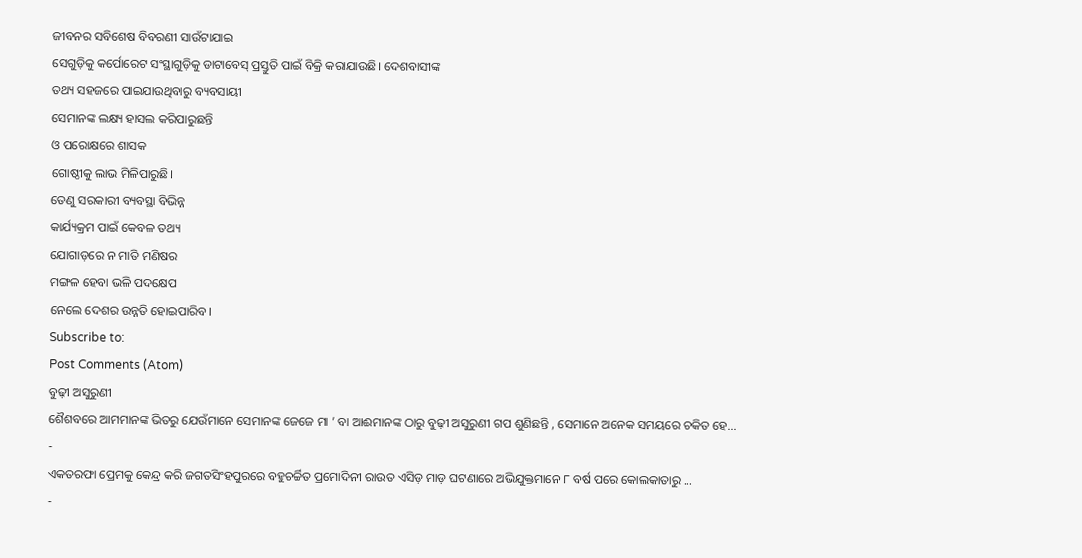ଜୀବନର ସବିଶେଷ ବିବରଣୀ ସାଉଁଟାଯାଇ
ସେଗୁଡ଼ିକୁ କର୍ପୋରେଟ ସଂସ୍ଥାଗୁଡ଼ିକୁ ଡାଟାବେସ୍ ପ୍ରସ୍ତୁତି ପାଇଁ ବିକ୍ରି କରାଯାଉଛି। ଦେଶବାସୀଙ୍କ
ତଥ୍ୟ ସହଜରେ ପାଇଯାଉଥିବାରୁ ବ୍ୟବସାୟୀ
ସେମାନଙ୍କ ଲକ୍ଷ୍ୟ ହାସଲ କରିପାରୁଛନ୍ତି
ଓ ପରୋକ୍ଷରେ ଶାସକ
ଗୋଷ୍ଠୀକୁ ଲାଭ ମିଳିପାରୁଛି।
ତେଣୁ ସରକାରୀ ବ୍ୟବସ୍ଥା ବିଭିନ୍ନ
କାର୍ଯ୍ୟକ୍ରମ ପାଇଁ କେବଳ ତଥ୍ୟ
ଯୋଗାଡ଼ରେ ନ ମାତି ମଣିଷର
ମଙ୍ଗଳ ହେବା ଭଳି ପଦକ୍ଷେପ
ନେଲେ ଦେଶର ଉନ୍ନତି ହୋଇପାରିବ।
Subscribe to:
Post Comments (Atom)
ବୁଢ଼ୀ ଅସୁରୁଣୀ
ଶୈଶବରେ ଆମମାନଙ୍କ ଭିତରୁ ଯେଉଁମାନେ ସେମାନଙ୍କ ଜେଜେ ମା ’ ବା ଆଈମାନଙ୍କ ଠାରୁ ବୁଢ଼ୀ ଅସୁରୁଣୀ ଗପ ଶୁଣିଛନ୍ତି , ସେମାନେ ଅନେକ ସମୟରେ ଚକିତ ହେ...
-
ଏକତରଫା ପ୍ରେମକୁ କେନ୍ଦ୍ର କରି ଜଗତସିଂହପୁରରେ ବହୁଚର୍ଚ୍ଚିତ ପ୍ରମୋଦିନୀ ରାଉତ ଏସିଡ଼ ମାଡ଼ ଘଟଣାରେ ଅଭିଯୁକ୍ତମାନେ ୮ ବର୍ଷ ପରେ କୋଲକାତାରୁ ...
-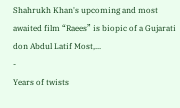Shahrukh Khan's upcoming and most awaited film “Raees” is biopic of a Gujarati don Abdul Latif Most,...
-
Years of twists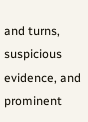and turns, suspicious evidence, and prominent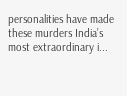personalities have made these murders India’s most extraordinary i...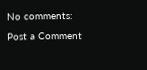No comments:
Post a Comment